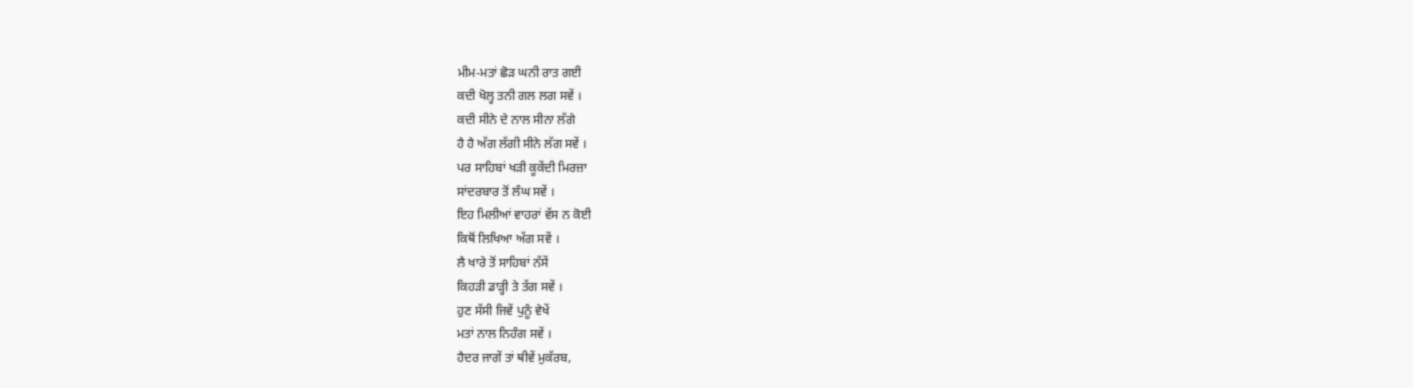ਮੀਮ-ਮਤਾਂ ਛੋੜ ਘਨੀ ਰਾਤ ਗਈ
ਕਦੀ ਖੋਲ੍ਹ ਤਨੀ ਗਲ ਲਗ ਸਵੇਂ ।
ਕਦੀ ਸੀਨੇ ਦੇ ਨਾਲ ਸੀਨਾ ਲੱਗੇ
ਹੈ ਹੈ ਅੱਗ ਲੱਗੀ ਸੀਨੇ ਲੱਗ ਸਵੇਂ ।
ਪਰ ਸਾਹਿਬਾਂ ਖੜੀ ਕੂਕੇਂਦੀ ਮਿਰਜ਼ਾ
ਸਾਂਦਰਬਾਰ ਤੋਂ ਲੰਘ ਸਵੇਂ ।
ਇਹ ਮਿਲੀਆਂ ਵਾਹਰਾਂ ਵੱਸ ਨ ਕੋਈ
ਕਿਥੋਂ ਲਿਖਿਆ ਅੱਗ ਸਵੇਂ ।
ਲੈ ਖਾਰੇ ਤੋਂ ਸਾਹਿਬਾਂ ਨੱਸੇਂ
ਕਿਹੜੀ ਡਾੜ੍ਹੀ ਤੇ ਤੱਗ ਸਵੇਂ ।
ਹੁਣ ਸੱਸੀ ਜਿਵੇਂ ਪੁਨੂੰ ਵੇਖੇਂ
ਮਤਾਂ ਨਾਲ ਨਿਹੰਗ ਸਵੇਂ ।
ਹੈਦਰ ਜਾਗੇਂ ਤਾਂ ਥੀਵੇਂ ਮੁਕੱਰਬ,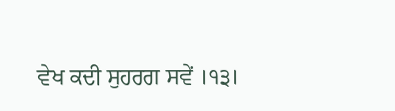ਵੇਖ ਕਦੀ ਸੁਹਰਗ ਸਵੇਂ ।੧੩।